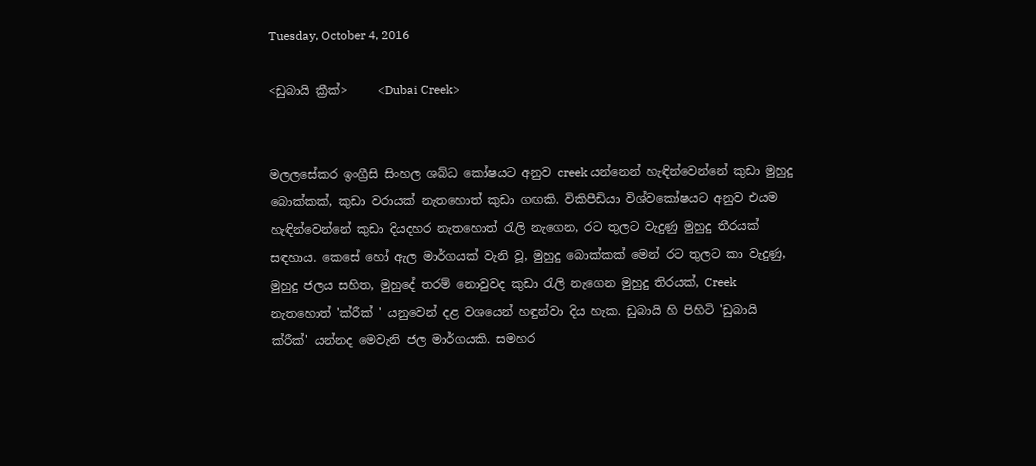Tuesday, October 4, 2016

<ඩුබායි ක්‍රීක්>     <Dubai Creek>


මලලසේකර ඉංග්‍රීසි සිංහල ශබ්ධ කෝෂයට අනුව creek යන්නෙන් හැඳින්වෙන්නේ කුඩා මුහුදු බොක්කක්, කුඩා වරායක් නැතහොත් කුඩා ගඟකි. විකිපීඩියා විශ්වකෝෂයට අනුව එයම හැඳින්වෙන්නේ කුඩා දියදහර නැතහොත් රැලි නැගෙන, රට තුලට වැදුණු මුහුදු තීරයක් සඳහාය. කෙසේ හෝ ඇල මාර්ගයක් වැනි වූ, මුහුදු බොක්කක් මෙන් රට තුලට කා වැදුණු, මුහුදු ජලය සහිත, මුහුදේ තරම් නොවුවද කුඩා රැලි නැගෙන මුහුදු තිරයක්, Creek නැතහොත් 'ක්රීක් ' යනුවෙන් දළ වශයෙන් හඳුන්වා දිය හැක. ඩුබායි හි පිහිටි 'ඩුබායි ක්රීක්' යන්නද මෙවැනි ජල මාර්ගයකි. සමහර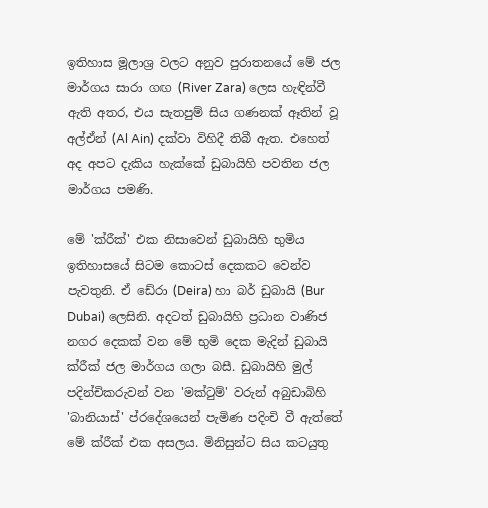ඉතිහාස මූලාශ්‍ර වලට අනුව පුරාතනයේ මේ ජල මාර්ගය සාරා ගඟ (River Zara) ලෙස හැඳින්වී ඇති අතර, එය සැතපුම් සිය ගණනක් ඈතින් වූ අල්ඒන් (Al Ain) දක්වා විහිදී තිබී ඇත. එහෙත් අද අපට දැකිය හැක්කේ ඩුබායිහි පවතින ජල මාර්ගය පමණි.

මේ 'ක්රීක්' එක නිසාවෙන් ඩුබායිහි භුමිය ඉතිහාසයේ සිටම කොටස් දෙකකට වෙන්ව පැවතුනි. ඒ ඩේරා (Deira) හා බර් ඩුබායි (Bur Dubai) ලෙසිනි. අදටත් ඩුබායිහි ප්‍රධාන වාණිජ නගර දෙකක් වන මේ භුමි දෙක මැදින් ඩුබායි ක්රීක් ජල මාර්ගය ගලා බසී. ඩුබායිහි මුල් පදින්චිකරුවන් වන 'මක්ටුම්' වරුන් අබුඩාබිහි 'බානියාස්' ප්රදේශයෙන් පැමිණ පදිංචි වී ඇත්තේ මේ ක්රීක් එක අසලය. මිනිසුන්ට සිය කටයුතු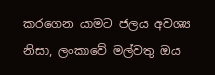කරගෙන යාමට ජලය අවශ්‍ය නිසා, ලංකාවේ මල්වතු ඔය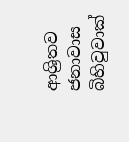ආශ්‍රිතව ජනාවාස බිහිවුවාක්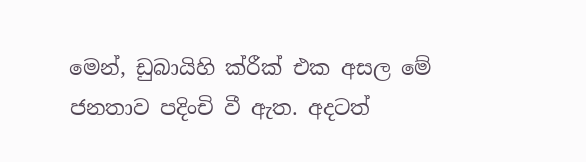මෙන්, ඩුබායිහි ක්රීක් එක අසල මේ ජනතාව පදිංචි වී ඇත. අදටත්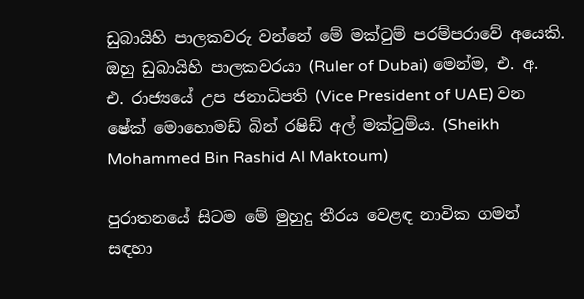ඩුබායිහි පාලකවරු වන්නේ මේ මක්ටුම් පරම්පරාවේ අයෙකි. ඔහු ඩුබායිහි පාලකවරයා (Ruler of Dubai) මෙන්ම, එ. අ. එ. රාජ්‍යයේ උප ජනාධිපති (Vice President of UAE) වන ෂේක් මොහොමඩ් බින් රෂිඩ් අල් මක්ටුම්ය. (Sheikh Mohammed Bin Rashid Al Maktoum)

පුරාතනයේ සිටම මේ මුහුදු තීරය වෙළඳ නාවික ගමන් සඳහා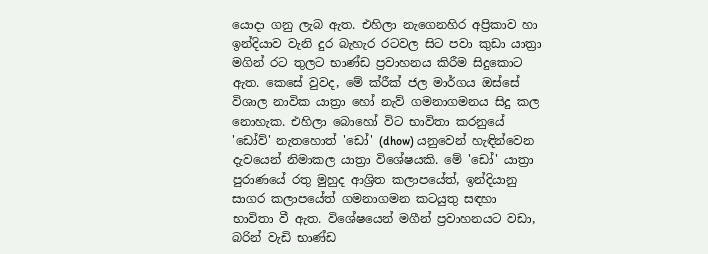යොදා ගනු ලැබ ඇත. එහිලා නැගෙනහිර අප්‍රිකාව හා ඉන්දියාව වැනි දුර බැහැර රටවල සිට පවා කුඩා යාත්‍රා මගින් රට තුලට භාණ්ඩ ප්‍රවාහනය කිරීම සිදුකොට ඇත. කෙසේ වුවද, මේ ක්රීක් ජල මාර්ගය ඔස්සේ විශාල නාවික යාත්‍රා හෝ නැව් ගමනාගමනය සිදු කල නොහැක. එහිලා බොහෝ විට භාවිතා කරනුයේ 'ඩෝව්' නැතහොත් 'ඩෝ' (dhow) යනුවෙන් හැඳින්වෙන දැවයෙන් නිමාකල යාත්‍රා විශේෂයකි. මේ 'ඩෝ' යාත්‍රා පුරාණයේ රතු මුහුද ආශ්‍රිත කලාපයේත්, ඉන්දියානු සාගර කලාපයේත් ගමනාගමන කටයුතු සඳහා භාවිතා වී ඇත. විශේෂයෙන් මගීන් ප්‍රවාහනයට වඩා, බරින් වැඩි භාණ්ඩ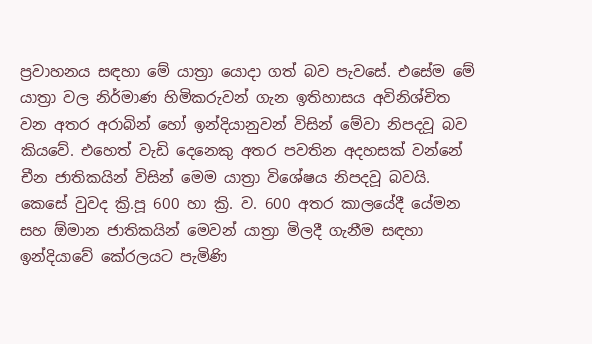ප්‍රවාහනය සඳහා මේ යාත්‍රා යොදා ගත් බව පැවසේ. එසේම මේ යාත්‍රා වල නිර්මාණ හිමිකරුවන් ගැන ඉතිහාසය අවිනිශ්චිත වන අතර අරාබින් හෝ ඉන්දියානුවන් විසින් මේවා නිපදවූ බව කියවේ. එහෙත් වැඩි දෙනෙකු අතර පවතින අදහසක් වන්නේ චීන ජාතිකයින් විසින් මෙම යාත්‍රා විශේෂය නිපදවූ බවයි. කෙසේ වුවද ක්‍රි.පූ 600 හා ක්‍රි. ව. 600 අතර කාලයේදී යේමන සහ ඕමාන ජාතිකයින් මෙවන් යාත්‍රා මිලදී ගැනීම සඳහා ඉන්දියාවේ කේරලයට පැමිණි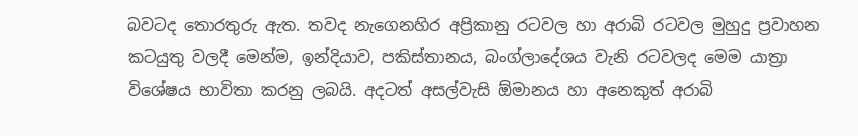බවටද තොරතුරු ඇත. තවද නැගෙනහිර අප්‍රිකානු රටවල හා අරාබි රටවල මුහුදු ප්‍රවාහන කටයුතු වලදී මෙන්ම, ඉන්දියාව, පකිස්තානය, බංග්ලාදේශය වැනි රටවලද මෙම යාත්‍රා විශේෂය භාවිතා කරනු ලබයි. අදටත් අසල්වැසි ඕමානය හා අනෙකුත් අරාබි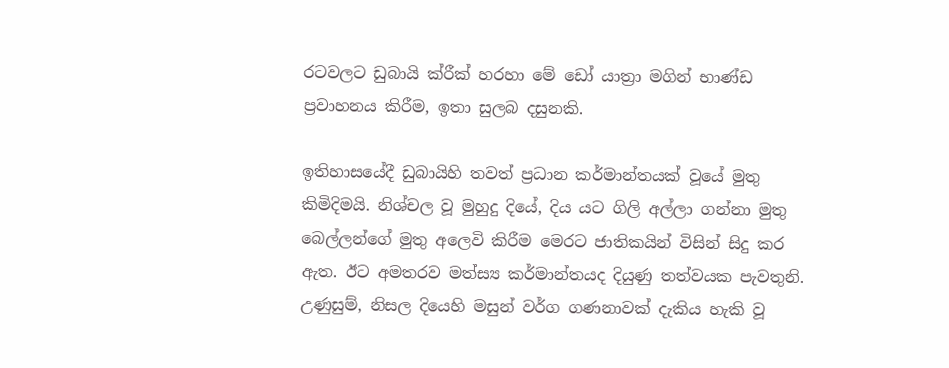රටවලට ඩුබායි ක්රීක් හරහා මේ ඩෝ යාත්‍රා මගින් භාණ්ඩ ප්‍රවාහනය කිරීම, ඉතා සුලබ දසුනකි.

ඉතිහාසයේදී ඩුබායිහි තවත් ප්‍රධාන කර්මාන්තයක් වූයේ මුතු කිමිදිමයි. නිශ්චල වූ මුහුදු දියේ, දිය යට ගිලි අල්ලා ගන්නා මුතු බෙල්ලන්ගේ මුතු අලෙවි කිරීම මෙරට ජාතිකයින් විසින් සිදු කර ඇත. ඊට අමතරව මත්ස්‍ය කර්මාන්තයද දියුණු තත්වයක පැවතුනි. උණුසුම්, නිසල දියෙහි මසුන් වර්ග ගණනාවක් දැකිය හැකි වූ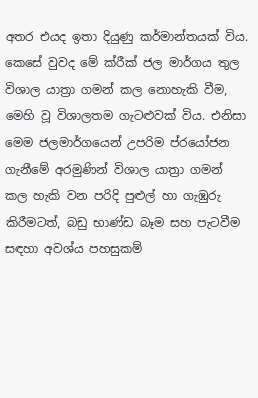අතර එයද ඉතා දියුණු කර්මාන්තයක් විය. කෙසේ වුවද මේ ක්රීක් ජල මාර්ගය තුල විශාල යාත්‍රා ගමන් කල නොහැකි වීම, මෙහි වූ විශාලතම ගැටළුවක් විය. එනිසා මෙම ජලමාර්ගයෙන් උපරිම ප්රයෝජන ගැනීමේ අරමුණින් විශාල යාත්‍රා ගමන් කල හැකි වන පරිදි පුළුල් හා ගැඹුරු කිරීමටත්, බඩු භාණ්ඩ බෑම සහ පැටවීම සඳහා අවශ්ය පහසුකම්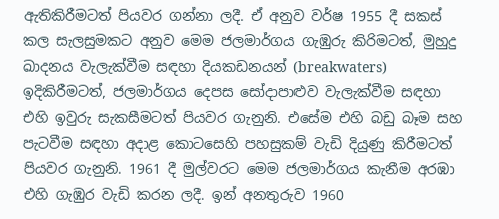ඇතිකිරීමටත් පියවර ගන්නා ලදී. ඒ අනුව වර්ෂ 1955 දී සකස් කල සැලසුමකට අනුව මෙම ජලමාර්ගය ගැඹුරු කිරිමටත්, මුහුදු ඛාදනය වැලැක්වීම සඳහා දියකඩනයන් (breakwaters) ඉදිකිරීමටත්, ජලමාර්ගය දෙපස සෝදාපාළුව වැලැක්වීම සඳහා එහි ඉවුරු සැකසීමටත් පියවර ගැනුනි. එසේම එහි බඩු බෑම සහ පැටවීම සඳහා අදාළ කොටසෙහි පහසුකම් වැඩි දියුණු කිරීමටත් පියවර ගැනුනි. 1961 දී මුල්වරට මෙම ජලමාර්ගය කැනීම අරඹා එහි ගැඹුර වැඩි කරන ලදී. ඉන් අනතුරුව 1960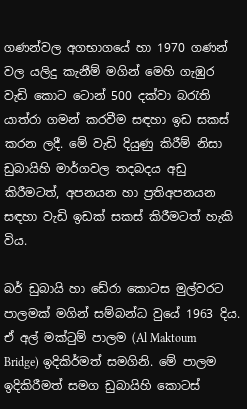ගණන්වල අගභාගයේ හා 1970 ගණන් වල යලිදු කැනීම් මගින් මෙහි ගැඹුර වැඩි කොට ටොන් 500 දක්වා බරැති යාත්රා ගමන් කරවීම සඳහා ඉඩ සකස් කරන ලදී. මේ වැඩි දියුණු කිරීම් නිසා ඩුබායිහි මාර්ගවල තදබදය අඩු කිරීමටත්, අපනයන හා ප්‍රතිඅපනයන සඳහා වැඩි ඉඩක් සකස් කිරීමටත් හැකි විය.

බර් ඩුබායි හා ඩේරා කොටස මුල්වරට පාලමක් මගින් සම්බන්ධ වුයේ 1963 දිය. ඒ අල් මක්ටුම් පාලම (Al Maktoum Bridge) ඉදිකිර්මත් සමගිනි. මේ පාලම ඉදිකිරීමත් සමග ඩුබායිහි කොටස්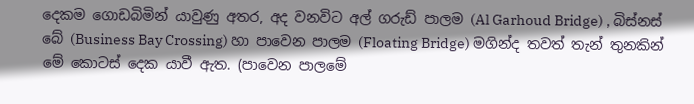දෙකම ගොඩබිමින් යාවුණු අතර, අද වනවිට අල් ගරුඩ් පාලම (Al Garhoud Bridge) , බිස්නස් බේ (Business Bay Crossing) හා පාවෙන පාලම (Floating Bridge) මගින්ද තවත් තැන් තුනකින් මේ කොටස් දෙක යාවී ඇත. (පාවෙන පාලමේ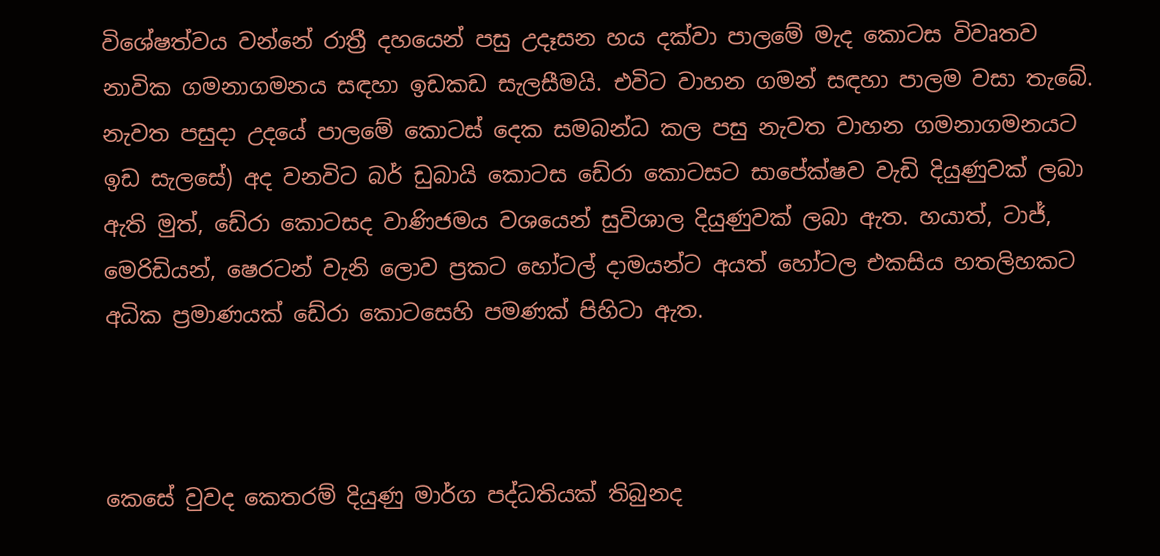විශේෂත්වය වන්නේ රාත්‍රී දහයෙන් පසු උදෑසන හය දක්වා පාලමේ මැද කොටස විවෘතව නාවික ගමනාගමනය සඳහා ඉඩකඩ සැලසීමයි. එවිට වාහන ගමන් සඳහා පාලම වසා තැබේ. නැවත පසුදා උදයේ පාලමේ කොටස් දෙක සමබන්ධ කල පසු නැවත වාහන ගමනාගමනයට ඉඩ සැලසේ) අද වනවිට බර් ඩුබායි කොටස ඩේරා කොටසට සාපේක්ෂව වැඩි දියුණුවක් ලබා ඇති මුත්, ඩේරා කොටසද වාණිජමය වශයෙන් සුවිශාල දියුණුවක් ලබා ඇත. හයාත්, ටාජ්, මෙරිඩියන්, ෂෙරටන් වැනි ලොව ප්‍රකට හෝටල් දාමයන්ට අයත් හෝටල එකසිය හතලිහකට අධික ප්‍රමාණයක් ඩේරා කොටසෙහි පමණක් පිහිටා ඇත.



කෙසේ වුවද කෙතරම් දියුණු මාර්ග පද්ධතියක් තිබුනද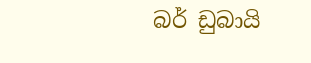බර් ඩුබායි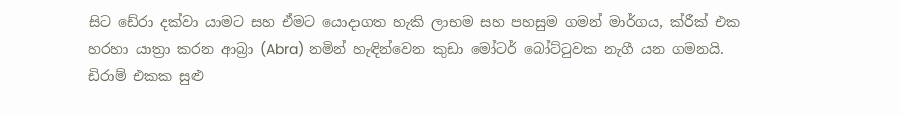සිට ඩේරා දක්වා යාමට සහ ඒමට යොදාගත හැකි ලාභම සහ පහසුම ගමන් මාර්ගය, ක්රීක් එක හරහා යාත්‍රා කරන ආබ්‍රා (Abra) නමින් හැඳින්වෙන කුඩා මෝටර් බෝට්ටුවක නැගී යන ගමනයි. ඩිරාම් එකක සුළු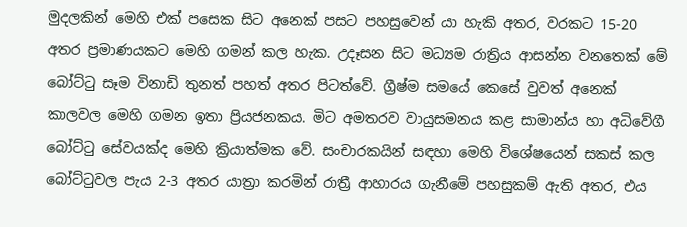මුදලකින් මෙහි එක් පසෙක සිට අනෙක් පසට පහසුවෙන් යා හැකි අතර, වරකට 15-20 අතර ප්‍රමාණයකට මෙහි ගමන් කල හැක. උදෑසන සිට මධ්‍යම රාත්‍රිය ආසන්න වනතෙක් මේ බෝට්ටු සෑම විනාඩි තුනත් පහත් අතර පිටත්වේ. ග්‍රීෂ්ම සමයේ කෙසේ වුවත් අනෙක් කාලවල මෙහි ගමන ඉතා ප්‍රියජනකය. මිට අමතරව වායුසමනය කළ සාමාන්ය හා අධිවේගී බෝට්ටු සේවයක්ද මෙහි ක්‍රියාත්මක වේ. සංචාරකයින් සඳහා මෙහි විශේෂයෙන් සකස් කල බෝට්ටුවල පැය 2-3 අතර යාත්‍රා කරමින් රාත්‍රී ආහාරය ගැනීමේ පහසුකම් ඇති අතර, එය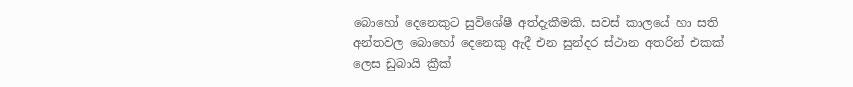බොහෝ දෙනෙකුට සුවිශේෂී අත්දැකීමකි. සවස් කාලයේ හා සති අන්තවල බොහෝ දෙනෙකු ඇදී එන සුන්දර ස්ථාන අතරින් එකක් ලෙස ඩුබායි ක්‍රීක්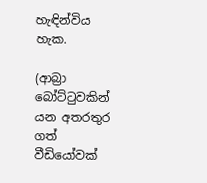හැඳින්විය හැක.

(ආබ්‍රා බෝට්ටුවකින් යන අතරතුර ගත් වීඩියෝවක්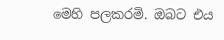මෙහි පලකරමි. ඔබට එය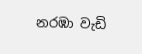නරඹා වැඩි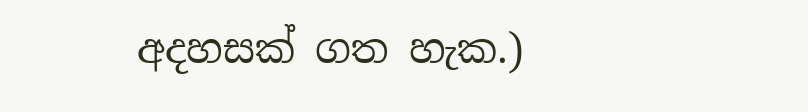අදහසක් ගත හැක.)